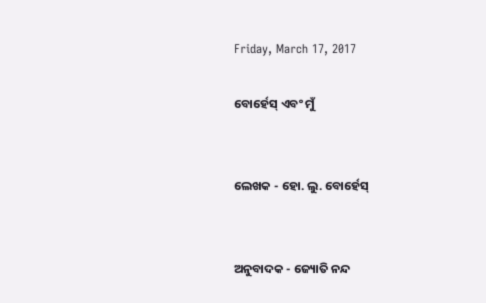Friday, March 17, 2017

ବୋର୍ହେସ୍ ଏବଂ ମୁଁ


ଲେଖକ - ହୋ. ଲୁ. ବୋର୍ହେସ୍


ଅନୁବାଦକ - ଜ୍ୟୋତି ନନ୍ଦ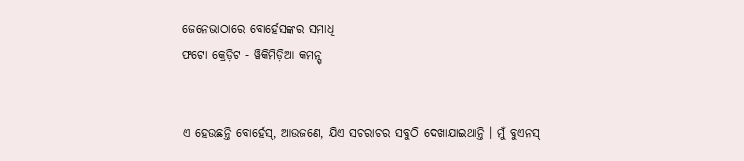ଜେନେଭାଠାରେ ବୋର୍ହେସଙ୍କର ସମାଧି
ଫଟୋ କ୍ରେଡ଼ିଟ - ୱିକିମିଡ଼ିଆ କମନ୍ସ୍


ଏ ହେଉଛନ୍ତି ବୋର୍ହେସ୍, ଆଉଜଣେ, ଯିଏ ସଚରାଚର ସବୁଠି ଦେଖାଯାଇଥାନ୍ତି । ମୁଁ ବୁଏନସ୍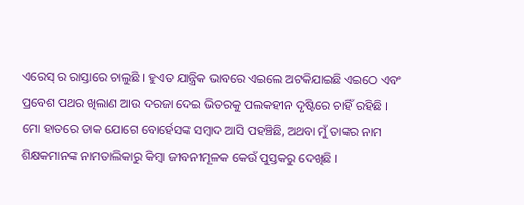ଏରେସ୍ ର ରାସ୍ତାରେ ଚାଲୁଛି । ହୁଏତ ଯାନ୍ତ୍ରିକ ଭାବରେ ଏଇଲେ ଅଟକିଯାଇଛି ଏଇଠେ ଏବଂ ପ୍ରବେଶ ପଥର ଖିଲାଣ ଆଉ ଦରଜା ଦେଇ ଭିତରକୁ ପଲକହୀନ ଦୃଷ୍ଟିରେ ଚାହିଁ ରହିଛି । ମୋ ହାତରେ ଡାକ ଯୋଗେ ବୋର୍ହେସଙ୍କ ସମ୍ବାଦ ଆସି ପହଞ୍ଚିଛି, ଅଥବା ମୁଁ ତାଙ୍କର ନାମ ଶିକ୍ଷକମାନଙ୍କ ନାମତାଲିକାରୁ କିମ୍ବା ଜୀବନୀମୂଳକ କେଉଁ ପୁସ୍ତକରୁ ଦେଖିଛି ।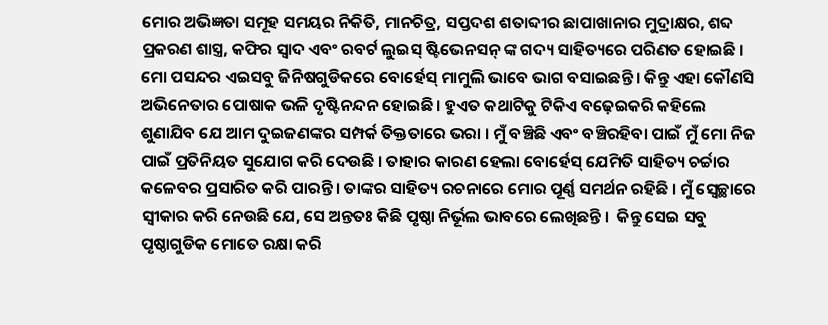ମୋର ଅଭିଜ୍ଞତା ସମୂହ ସମୟର ନିକିତି, ମାନଚିତ୍ର, ସପ୍ତଦଶ ଶତାବ୍ଦୀର ଛାପାଖାନାର ମୁଦ୍ରାକ୍ଷର, ଶବ୍ଦ ପ୍ରକରଣ ଶାସ୍ତ୍ର, କଫିର ସ୍ୱାଦ ଏବଂ ରବର୍ଟ ଲୁଇସ୍ ଷ୍ଟିଭେନସନ୍ ଙ୍କ ଗଦ୍ୟ ସାହିତ୍ୟରେ ପରିଣତ ହୋଇଛି । ମୋ ପସନ୍ଦର ଏଇସବୁ ଜିନିଷଗୁଡିକରେ ବୋର୍ହେସ୍ ମାମୁଲି ଭାବେ ଭାଗ ବସାଇଛନ୍ତି । କିନ୍ତୁ ଏହା କୌଣସି ଅଭିନେତାର ପୋଷାକ ଭଳି ଦୃଷ୍ଟିନନ୍ଦନ ହୋଇଛି । ହୁଏତ କଥାଟିକୁ ଟିକିଏ ବଢ଼େଇକରି କହିଲେ ଶୁଣାଯିବ ଯେ ଆମ ଦୁଇଜଣଙ୍କର ସମ୍ପର୍କ ତିକ୍ତତାରେ ଭରା । ମୁଁ ବଞ୍ଚିଛି ଏବଂ ବଞ୍ଚିରହିବା ପାଇଁ ମୁଁ ମୋ ନିଜ ପାଇଁ ପ୍ରତିନିୟତ ସୁଯୋଗ କରି ଦେଉଛି । ତାହାର କାରଣ ହେଲା ବୋର୍ହେସ୍ ଯେମିତି ସାହିତ୍ୟ ଚର୍ଚ୍ଚାର କଳେବର ପ୍ରସାରିତ କରି ପାରନ୍ତି । ତାଙ୍କର ସାହିତ୍ୟ ରଚନାରେ ମୋର ପୂର୍ଣ୍ଣ ସମର୍ଥନ ରହିଛି । ମୁଁ ସ୍ୱେଚ୍ଛାରେ ସ୍ୱୀକାର କରି ନେଉଛି ଯେ, ସେ ଅନ୍ତତଃ କିଛି ପୃଷ୍ଠା ନିର୍ଭୂଲ ଭାବରେ ଲେଖିଛନ୍ତି ।  କିନ୍ତୁ ସେଇ ସବୁ ପୃଷ୍ଠାଗୁଡିକ ମୋତେ ରକ୍ଷା କରି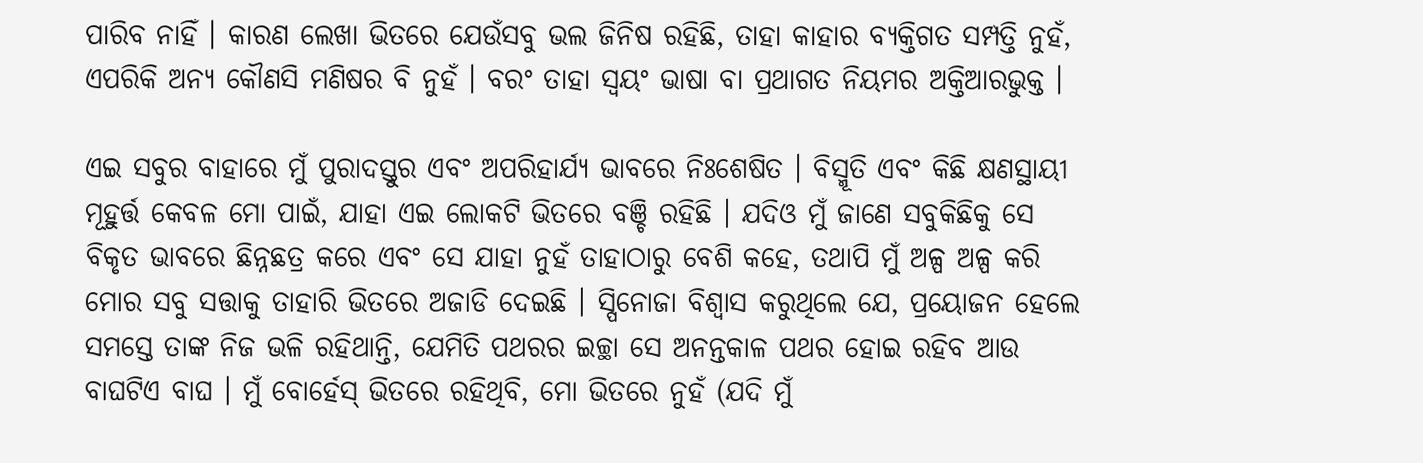ପାରିବ ନାହିଁ । କାରଣ ଲେଖା ଭିତରେ ଯେଉଁସବୁ ଭଲ ଜିନିଷ ରହିଛି, ତାହା କାହାର ବ୍ୟକ୍ତିଗତ ସମ୍ପତ୍ତି ନୁହଁ, ଏପରିକି ଅନ୍ୟ କୌଣସି ମଣିଷର ବି ନୁହଁ । ବରଂ ତାହା ସ୍ୱୟଂ ଭାଷା ବା ପ୍ରଥାଗତ ନିୟମର ଅକ୍ତିଆରଭୁକ୍ତ ।

ଏଇ ସବୁର ବାହାରେ ମୁଁ ପୁରାଦସ୍ତୁର ଏବଂ ଅପରିହାର୍ଯ୍ୟ ଭାବରେ ନିଃଶେଷିତ । ବିସ୍ମୂତି ଏବଂ କିଛି କ୍ଷଣସ୍ଥାୟୀ ମୂହୁର୍ତ୍ତ କେବଳ ମୋ ପାଇଁ, ଯାହା ଏଇ ଲୋକଟି ଭିତରେ ବଞ୍ଚି ରହିଛି । ଯଦିଓ ମୁଁ ଜାଣେ ସବୁକିଛିକୁ ସେ ବିକୃତ ଭାବରେ ଛିନ୍ନଛତ୍ର କରେ ଏବଂ ସେ ଯାହା ନୁହଁ ତାହାଠାରୁ ବେଶି କହେ, ତଥାପି ମୁଁ ଅଳ୍ପ ଅଳ୍ପ କରି ମୋର ସବୁ ସତ୍ତାକୁ ତାହାରି ଭିତରେ ଅଜାଡି ଦେଇଛି । ସ୍ପିନୋଜା ବିଶ୍ୱାସ କରୁଥିଲେ ଯେ, ପ୍ରୟୋଜନ ହେଲେ ସମସ୍ତେ ତାଙ୍କ ନିଜ ଭଳି ରହିଥାନ୍ତି, ଯେମିତି ପଥରର ଇଚ୍ଛା ସେ ଅନନ୍ତକାଳ ପଥର ହୋଇ ରହିବ ଆଉ ବାଘଟିଏ ବାଘ । ମୁଁ ବୋର୍ହେସ୍ ଭିତରେ ରହିଥିବି, ମୋ ଭିତରେ ନୁହଁ (ଯଦି ମୁଁ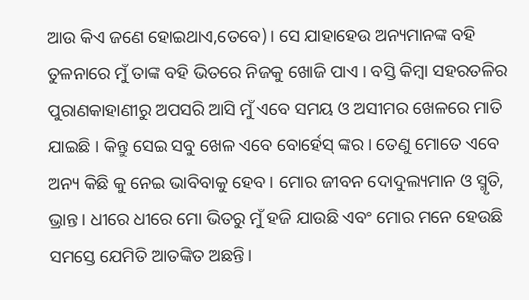ଆଉ କିଏ ଜଣେ ହୋଇଥାଏ,ତେବେ)। ସେ ଯାହାହେଉ ଅନ୍ୟମାନଙ୍କ ବହି  ତୁଳନାରେ ମୁଁ ତାଙ୍କ ବହି ଭିତରେ ନିଜକୁ ଖୋଜି ପାଏ । ବସ୍ତି କିମ୍ବା ସହରତଳିର ପୁରାଣକାହାଣୀରୁ ଅପସରି ଆସି ମୁଁ ଏବେ ସମୟ ଓ ଅସୀମର ଖେଳରେ ମାତି ଯାଇଛି । କିନ୍ତୁ ସେଇ ସବୁ ଖେଳ ଏବେ ବୋର୍ହେସ୍ ଙ୍କର। ତେଣୁ ମୋତେ ଏବେ ଅନ୍ୟ କିଛି କୁ ନେଇ ଭାବିବାକୁ ହେବ । ମୋର ଜୀବନ ଦୋଦୁଲ୍ୟମାନ ଓ ସ୍ମୃତି, ଭ୍ରାନ୍ତ । ଧୀରେ ଧୀରେ ମୋ ଭିତରୁ ମୁଁ ହଜି ଯାଉଛି ଏବଂ ମୋର ମନେ ହେଉଛି ସମସ୍ତେ ଯେମିତି ଆତଙ୍କିତ ଅଛନ୍ତି।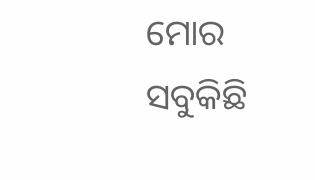ମୋର ସବୁକିଛି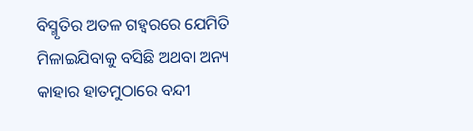ବିସ୍ମୃତିର ଅତଳ ଗହ୍ୱରରେ ଯେମିତି ମିଳାଇଯିବାକୁ ବସିଛି ଅଥବା ଅନ୍ୟ କାହାର ହାତମୁଠାରେ ବନ୍ଦୀ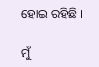ହୋଇ ରହିଛି ।

ମୁଁ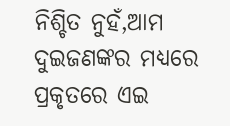ନିଶ୍ଚିତ ନୁହଁ,ଆମ ଦୁଇଜଣଙ୍କର ମଧ୍ୟରେ ପ୍ରକୃତରେ ଏଇ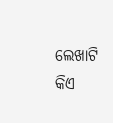ଲେଖାଟି କିଏ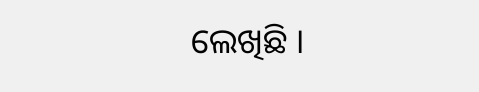ଲେଖିଛି ।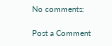No comments:

Post a Comment